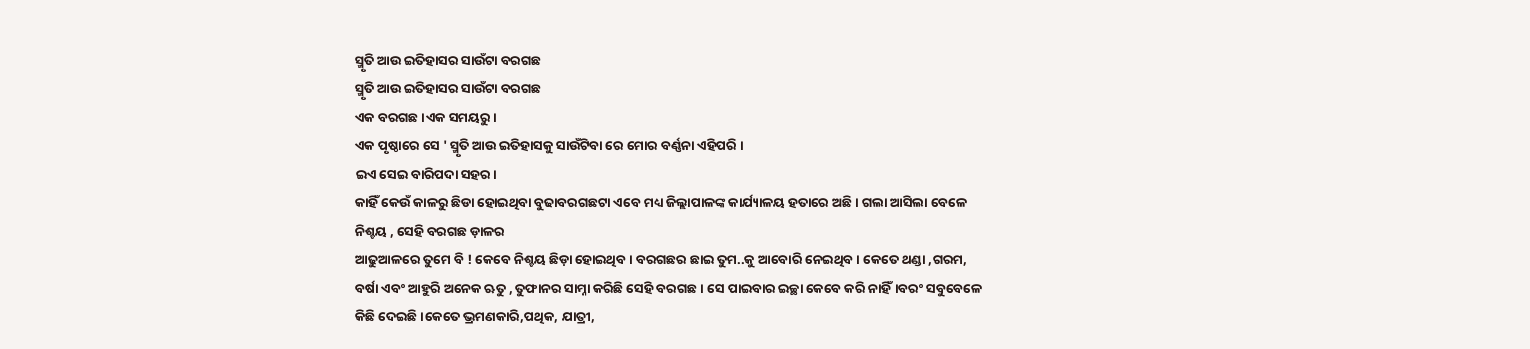ସ୍ମୃତି ଆଉ ଇତିହାସର ସାଉଁଟା ବରଗଛ
ସ୍ମୃତି ଆଉ ଇତିହାସର ସାଉଁଟା ବରଗଛ
ଏକ ବରଗଛ ।ଏକ ସମୟରୁ।
ଏକ ପୃଷ୍ଠାରେ ସେ ' ସ୍ମୃତି ଆଉ ଇତିହାସକୁ ସାଉଁଟିବା ରେ ମୋର ବର୍ଣ୍ଣନା ଏହିପରି ।
ଇଏ ସେଇ ବାରିପଦା ସହର।
କାହିଁ କେଉଁ କାଳରୁ ଛିଡା ହୋଇଥିବା ବୁଢାବରଗଛଟା ଏବେ ମଧ୍ୟ ଜିଲ୍ଲାପାଳଙ୍କ କାର୍ଯ୍ୟାଳୟ ହତାରେ ଅଛି । ଗଲା ଆସିଲା ବେଳେ ନିଶ୍ଚୟ , ସେହି ବରଗଛ ଡ଼ାଳର
ଆଢୁଆଳରେ ତୁମେ ବି ! କେବେ ନିଶ୍ଚୟ ଛିଡ଼ା ହୋଇଥିବ । ବରଗଛର ଛାଇ ତୁମ..କୁ ଆବୋରି ନେଇଥିବ । କେତେ ଥଣ୍ଡା ,ଗରମ, ବର୍ଷା ଏବଂ ଆହୁରି ଅନେକ ଋତୁ , ତୁଫାନର ସାମ୍ନା କରିଛି ସେହି ବରଗଛ । ସେ ପାଇବାର ଇଚ୍ଛା କେବେ କରି ନାହିଁ।ବରଂ ସବୁବେଳେ କିଛି ଦେଇଛି ।କେତେ ଭ୍ରମଣକାରି,ପଥିକ, ଯାତ୍ରୀ,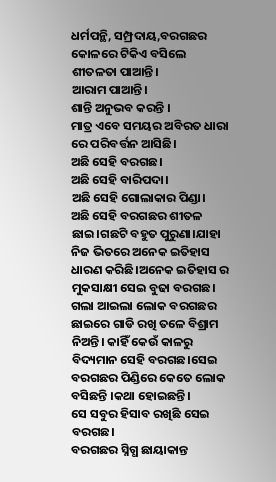ଧର୍ମପନ୍ଥି, ସମ୍ପ୍ରଦାୟ,ବରଗଛର କୋଳରେ ଟିକିଏ ବସିଲେ ଶୀତଳତା ପାଆନ୍ତି।
ଆରାମ ପାଆନ୍ତି।
ଶାନ୍ତି ଅନୁଭବ କରନ୍ତି ।
ମାତ୍ର ଏବେ ସମୟର ଅବିରତ ଧାରା ରେ ପରିବର୍ତ୍ତନ ଆସିଛି।
ଅଛି ସେହି ବରଗଛ।
ଅଛି ସେହି ବାରିପଦା।
ଅଛି ସେହି ଗୋଲାକାର ପିଣ୍ଡା।
ଅଛି ସେହି ବରଗଛର ଶୀତଳ ଛାଇ।ଗଛଟି ବହୁତ ପୁରୁଣା।ଯାହା ନିଜ ଭିତରେ ଅନେକ ଇତିହାସ ଧାରଣ କରିଛି।ଅନେକ ଇତିହାସ ର ମୁକସାକ୍ଷୀ ସେଇ ବୁଢା ବରଗଛ। ଗଲା ଆଇଲା ଲୋକ ବରଗଛର ଛାଇରେ ଗାଡି ରଖି ତଳେ ବିଶ୍ରାମ ନିଅନ୍ତି। କାହିଁ କେଉଁ କାଳରୁ ବିଦ୍ୟମାନ ସେହି ବରଗଛ।ସେଇ ବରଗଛର ପିଣ୍ଡିରେ କେତେ ଲୋକ ବସିଛନ୍ତି ।କଥା ହୋଇଛନ୍ତି।
ସେ ସବୁର ହିସାବ ରଖିଛି ସେଇ ବରଗଛ।
ବରଗଛର ସ୍ନିଗ୍ଧ ଛାୟାକାନ୍ତ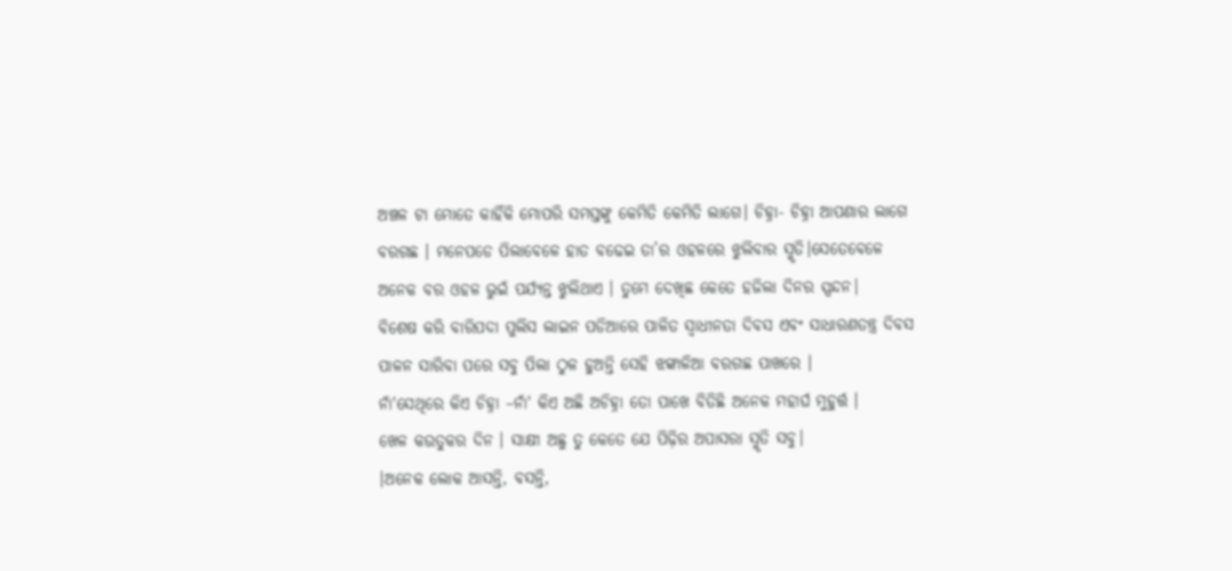ଅଞ୍ଚଳ ଟା ମୋତେ କାହିଁକି ମୋପରି ସମସ୍ତଙ୍କୁ କେମିତି କେମିତି ଲାଗେ। ଚିହ୍ନା- ଚିହ୍ନା ଆପଣାର ଲାଗେ ବରଗଛ । ମନେପଡେ ପିଲାବେଳେ ହାତ ବଢେଇ ତା’ର ଓହଳରେ ଝୁଲିବାର ସ୍ମୃତି।ସେତେବେଳେ ଅନେକ ବର ଓହଳ ଭୁଇଁ ପର୍ଯ୍ୟନ୍ତ ଝୁଲିଥାଏ । ତୁମେ ଦେଖିଛ କେତେ ହଜିଲା ଦିନର ସ୍ପନ୍ଦନ।
ବିଶେଷ କରି ବାରିପଦା ପୁଲିସ ଲାଇନ ପଡିଆରେ ପାଳିତ ସ୍ଵାଧୀନତା ଦିବସ ଏବଂ ସାଧାରଣତନ୍ତ୍ର ଦିବସ ପାଳନ ସାରିବା ପରେ ସବୁ ପିଲା ଠୁଳ ହୁଅନ୍ତି ସେହି ଝଙ୍କାଳିଆ ବରଗଛ ପାଖରେ ।
ନାଁ'ସେଥିରେ କିଏ ଚିହ୍ନା –ନାଁ' କିଏ ଅଛି ଅଚିହ୍ନା ତୋ ପାଖେ ବିତିଛି ଅନେକ ମହାର୍ଘ ମୁହୁର୍ତ୍ତ ।
ଖେଳ କଉତୁକର ଦିନ । ସାକ୍ଷୀ ଅଛୁ ତୁ କେତେ ଯେ ପିଢ଼ିର ଅପାସରା ସ୍ମୃତି ସବୁ।
।ଅନେକ ଲୋକ ଆସନ୍ତି, ବସନ୍ତି,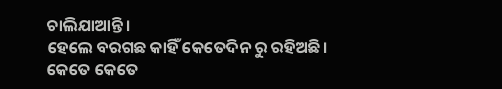ଚାଲିଯାଆନ୍ତି।
ହେଲେ ବରଗଛ କାହିଁ କେତେଦିନ ରୁ ରହିଅଛି।
କେତେ କେତେ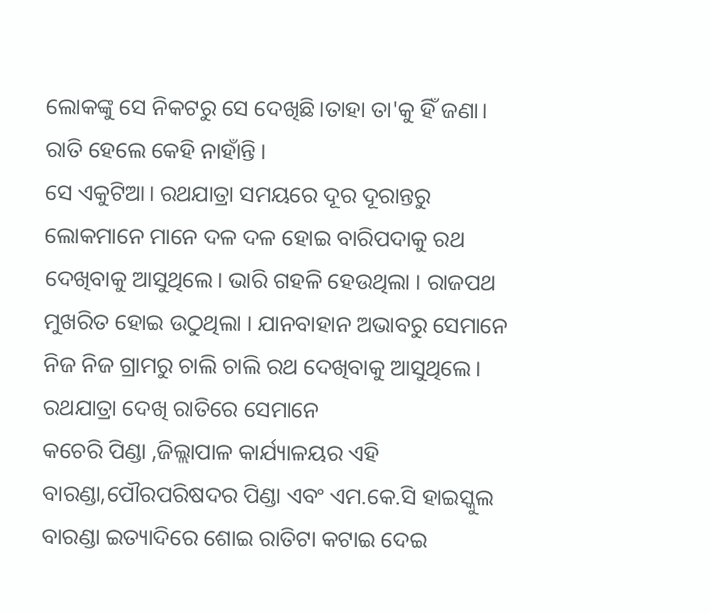ଲୋକଙ୍କୁ ସେ ନିକଟରୁ ସେ ଦେଖିଛି।ତାହା ତା'କୁ ହିଁ ଜଣା।
ରାତି ହେଲେ କେହି ନାହାଁନ୍ତି ।
ସେ ଏକୁଟିଆ। ରଥଯାତ୍ରା ସମୟରେ ଦୂର ଦୂରାନ୍ତରୁ ଲୋକମାନେ ମାନେ ଦଳ ଦଳ ହୋଇ ବାରିପଦାକୁ ରଥ ଦେଖିବାକୁ ଆସୁଥିଲେ। ଭାରି ଗହଳି ହେଉଥିଲା । ରାଜପଥ ମୁଖରିତ ହୋଇ ଉଠୁଥିଲା । ଯାନବାହାନ ଅଭାବରୁ ସେମାନେ ନିଜ ନିଜ ଗ୍ରାମରୁ ଚାଲି ଚାଲି ରଥ ଦେଖିବାକୁ ଆସୁଥିଲେ। ରଥଯାତ୍ରା ଦେଖି ରାତିରେ ସେମାନେ
କଚେରି ପିଣ୍ଡା ,ଜିଲ୍ଲାପାଳ କାର୍ଯ୍ୟାଳୟର ଏହି ବାରଣ୍ଡା,ପୌରପରିଷଦର ପିଣ୍ଡା ଏବଂ ଏମ.କେ.ସି ହାଇସ୍କୁଲ ବାରଣ୍ଡା ଇତ୍ୟାଦିରେ ଶୋଇ ରାତିଟା କଟାଇ ଦେଇ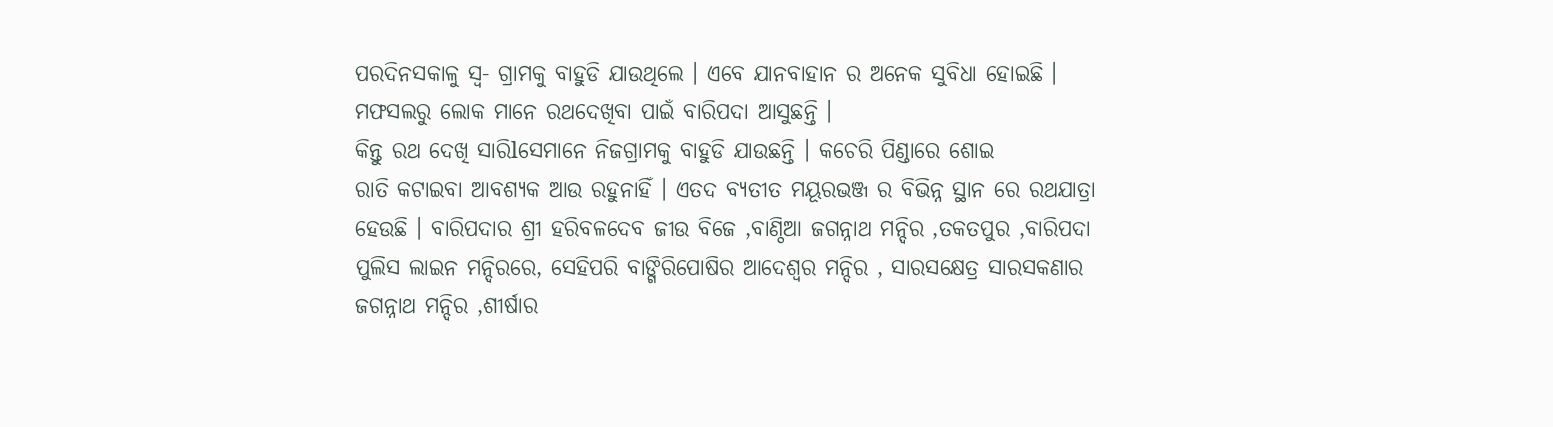ପରଦିନସକାଳୁ ସ୍ୱ- ଗ୍ରାମକୁ ବାହୁଡି ଯାଉଥିଲେ । ଏବେ ଯାନବାହାନ ର ଅନେକ ସୁବିଧା ହୋଇଛି । ମଫସଲରୁ ଲୋକ ମାନେ ରଥଦେଖିବା ପାଇଁ ବାରିପଦା ଆସୁଛନ୍ତି ।
କିନ୍ତୁ ରଥ ଦେଖି ସାରିlସେମାନେ ନିଜଗ୍ରାମକୁ ବାହୁଡି ଯାଉଛନ୍ତି । କଚେରି ପିଣ୍ଡାରେ ଶୋଇ
ରାତି କଟାଇବା ଆବଶ୍ୟକ ଆଉ ରହୁନାହିଁ । ଏତଦ ବ୍ୟତୀତ ମୟୂରଭଞ୍ଜ ର ବିଭିନ୍ନ ସ୍ଥାନ ରେ ରଥଯାତ୍ରା ହେଉଛି । ବାରିପଦାର ଶ୍ରୀ ହରିବଳଦେବ ଜୀଉ ବିଜେ ,ବାଣ୍ଠିଆ ଜଗନ୍ନାଥ ମନ୍ଦିର ,ତକତପୁର ,ବାରିପଦା ପୁଲିସ ଲାଇନ ମନ୍ଦିରରେ, ସେହିପରି ବାଙ୍ଗିରିପୋଷିର ଆଦେଶ୍ଵର ମନ୍ଦିର , ସାରସକ୍ଷେତ୍ର ସାରସକଣାର ଜଗନ୍ନାଥ ମନ୍ଦିର ,ଶୀର୍ଷାର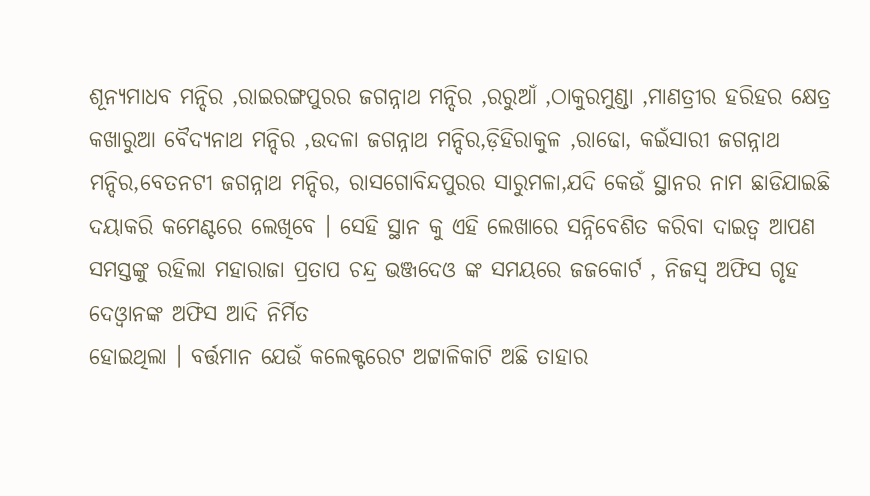ଶୂନ୍ୟମାଧବ ମନ୍ଦିର ,ରାଇରଙ୍ଗପୁରର ଜଗନ୍ନାଥ ମନ୍ଦିର ,ରରୁଆଁ ,ଠାକୁରମୁଣ୍ଡା ,ମାଣତ୍ରୀର ହରିହର କ୍ଷେତ୍ର କଖାରୁଆ ବୈଦ୍ୟନାଥ ମନ୍ଦିର ,ଉଦଳା ଜଗନ୍ନାଥ ମନ୍ଦିର,ଡ଼ିହିରାକୁଳ ,ରାଢୋ, କଇଁସାରୀ ଜଗନ୍ନାଥ ମନ୍ଦିର,ବେତନଟୀ ଜଗନ୍ନାଥ ମନ୍ଦିର, ରାସଗୋବିନ୍ଦପୁରର ସାରୁମଳା,ଯଦି କେଉଁ ସ୍ଥାନର ନାମ ଛାଡିଯାଇଛି ଦୟାକରି କମେଣ୍ଟରେ ଲେଖିବେ । ସେହି ସ୍ଥାନ କୁ ଏହି ଲେଖାରେ ସନ୍ନିବେଶିତ କରିବା ଦାଇତ୍ଵ ଆପଣ ସମସ୍ତଙ୍କୁ ରହିଲା ମହାରାଜା ପ୍ରତାପ ଚନ୍ଦ୍ର ଭଞ୍ଜଦେଓ ଙ୍କ ସମୟରେ ଜଜକୋର୍ଟ , ନିଜସ୍ଵ ଅଫିସ ଗୃହ ଦେଓ୍ୱାନଙ୍କ ଅଫିସ ଆଦି ନିର୍ମିତ
ହୋଇଥିଲା । ବର୍ତ୍ତମାନ ଯେଉଁ କଲେକ୍ଟରେଟ ଅଟ୍ଟାଳିକାଟି ଅଛି ତାହାର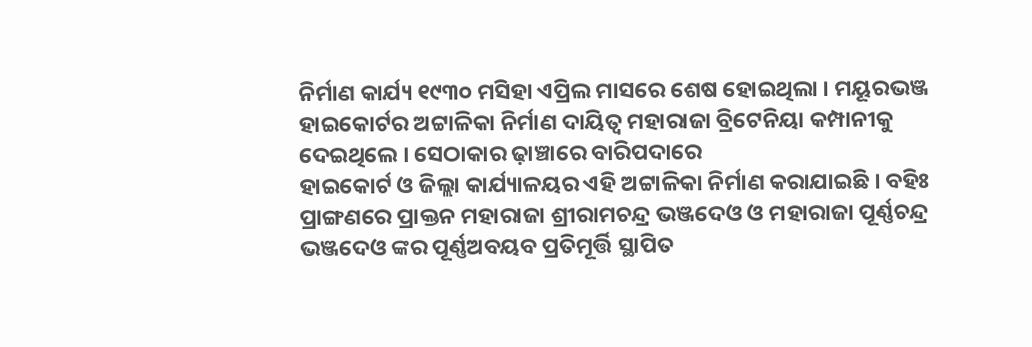ନିର୍ମାଣ କାର୍ଯ୍ୟ ୧୯୩୦ ମସିହା ଏପ୍ରିଲ ମାସରେ ଶେଷ ହୋଇଥିଲା । ମୟୂରଭଞ୍ଜ ହାଇକୋର୍ଟର ଅଟ୍ଟାଳିକା ନିର୍ମାଣ ଦାୟିତ୍ଵ ମହାରାଜା ବ୍ରିଟେନିୟା କମ୍ପାନୀକୁ ଦେଇଥିଲେ । ସେଠାକାର ଢ଼ାଞ୍ଚାରେ ବାରିପଦାରେ
ହାଇକୋର୍ଟ ଓ ଜିଲ୍ଲା କାର୍ଯ୍ୟାଳୟର ଏହି ଅଟ୍ଟାଳିକା ନିର୍ମାଣ କରାଯାଇଛି । ବହିଃ ପ୍ରାଙ୍ଗଣରେ ପ୍ରାକ୍ତନ ମହାରାଜା ଶ୍ରୀରାମଚନ୍ଦ୍ର ଭଞ୍ଜଦେଓ ଓ ମହାରାଜା ପୂର୍ଣ୍ଣଚନ୍ଦ୍ର ଭଞ୍ଜଦେଓ ଙ୍କର ପୂର୍ଣ୍ଣଅବୟବ ପ୍ରତିମୂର୍ତ୍ତି ସ୍ଥାପିତ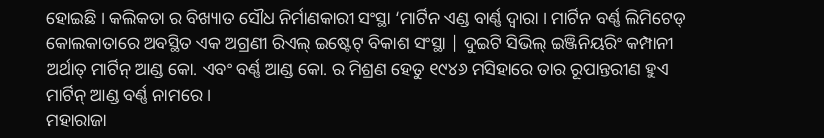ହୋଇଛି । କଲିକତା ର ବିଖ୍ୟାତ ସୌଧ ନିର୍ମାଣକାରୀ ସଂସ୍ଥା ‘ମାର୍ଟିନ ଏଣ୍ଡ ବାର୍ଣ୍ଣ ଦ୍ଵାରା । ମାର୍ଟିନ ବର୍ଣ୍ଣ ଲିମିଟେଡ୍ କୋଲକାତାରେ ଅବସ୍ଥିତ ଏକ ଅଗ୍ରଣୀ ରିଏଲ୍ ଇଷ୍ଟେଟ୍ ବିକାଶ ସଂସ୍ଥା | ଦୁଇଟି ସିଭିଲ୍ ଇଞ୍ଜିନିୟରିଂ କମ୍ପାନୀ ଅର୍ଥାତ୍ ମାର୍ଟିନ୍ ଆଣ୍ଡ କୋ. ଏବଂ ବର୍ଣ୍ଣ ଆଣ୍ଡ କୋ. ର ମିଶ୍ରଣ ହେତୁ ୧୯୪୬ ମସିହାରେ ତାର ରୂପାନ୍ତରୀଣ ହୁଏ ମାର୍ଟିନ୍ ଆଣ୍ଡ ବର୍ଣ୍ଣ ନାମରେ ।
ମହାରାଜା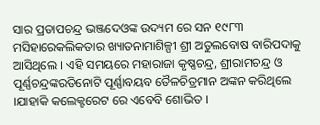ସାର ପ୍ରତାପଚନ୍ଦ୍ର ଭଞ୍ଜଦେଓଙ୍କ ଉଦ୍ୟମ ରେ ସନ ୧୯୮୩ ମସିହାରେକଲିକତାର ଖ୍ୟାତନାମାଶିଳ୍ପୀ ଶ୍ରୀ ଅତୁଲବୋଷ ବାରିପଦାକୁ ଆସିଥିଲେ । ଏହି ସମୟରେ ମହାରାଜା କୃଷ୍ଣଚନ୍ଦ୍ର, ଶ୍ରୀରାମଚନ୍ଦ୍ର ଓ ପୂର୍ଣ୍ଣଚନ୍ଦ୍ରଙ୍କରତିନୋଟି ପୂର୍ଣ୍ଣାବୟବ ତୈଳଚିତ୍ରମାନ ଅଙ୍କନ କରିଥିଲେ ।ଯାହାକି କଲେକ୍ଟରେଟ ରେ ଏବେବି ଶୋଭିତ ।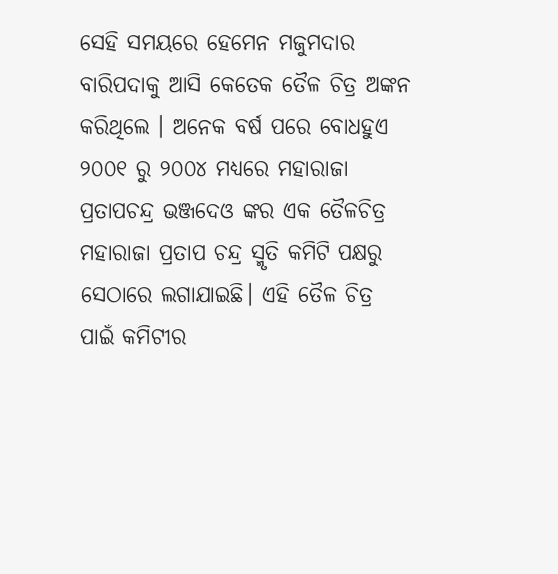ସେହି ସମୟରେ ହେମେନ ମଜୁମଦାର ବାରିପଦାକୁ ଆସି କେତେକ ତୈଳ ଚିତ୍ର ଅଙ୍କନ କରିଥିଲେ । ଅନେକ ବର୍ଷ ପରେ ବୋଧହୁଏ ୨୦୦୧ ରୁ ୨୦୦୪ ମଧ୍ୟରେ ମହାରାଜା ପ୍ରତାପଚନ୍ଦ୍ର ଭଞ୍ଜଦେଓ ଙ୍କର ଏକ ତୈଳଚିତ୍ର ମହାରାଜା ପ୍ରତାପ ଚନ୍ଦ୍ର ସ୍ମୃତି କମିଟି ପକ୍ଷରୁ ସେଠାରେ ଲଗାଯାଇଛି। ଏହି ତୈଳ ଚିତ୍ର ପାଇଁ କମିଟୀର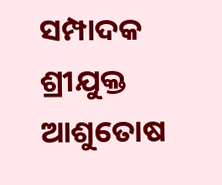ସମ୍ପାଦକ ଶ୍ରୀଯୁକ୍ତ ଆଶୁତୋଷ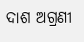ଦାଶ ଅଗ୍ରଣୀ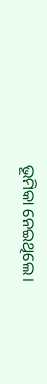ଭୂମିକା ନେଇଥିଲେ।